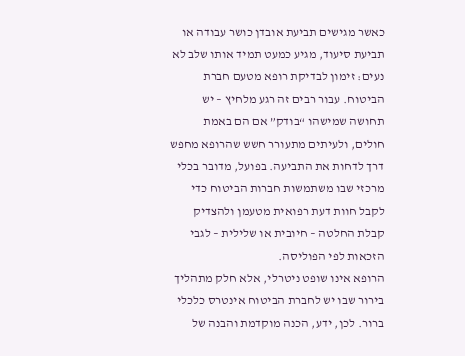כאשר מגישים תביעת אובדן כושר עבודה או תביעת סיעוד, מגיע כמעט תמיד אותו שלב לא נעים: זימון לבדיקת רופא מטעם חברת הביטוח. עבור רבים זה רגע מלחיץ – יש תחושה שמישהו “בודק” אם הם באמת חולים, ולעיתים מתעורר חשש שהרופא מחפש דרך לדחות את התביעה. בפועל, מדובר בכלי מרכזי שבו משתמשות חברות הביטוח כדי לקבל חוות דעת רפואית מטעמן ולהצדיק קבלת החלטה – חיובית או שלילית – לגבי הזכאות לפי הפוליסה.
הרופא אינו שופט ניטרלי, אלא חלק מתהליך בירור שבו יש לחברת הביטוח אינטרס כלכלי ברור. לכן, ידע, הכנה מוקדמת והבנה של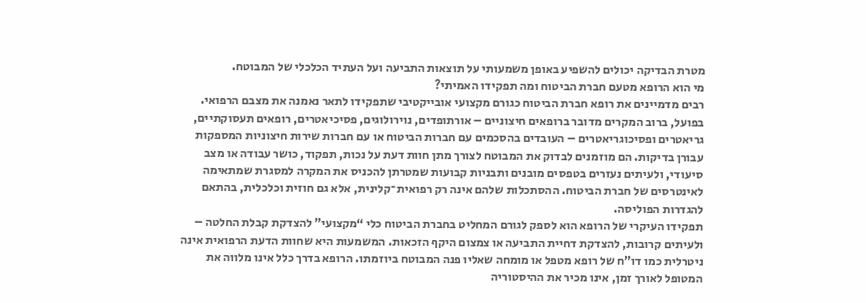מטרת הבדיקה יכולים להשפיע באופן משמעותי על תוצאות התביעה ועל העתיד הכלכלי של המבוטח.
מי הוא הרופא מטעם חברת הביטוח ומה תפקידו האמיתי?
רבים מדמיינים את רופא חברת הביטוח כגורם מקצועי אובייקטיבי שתפקידו לתאר נאמנה את מצבם הרפואי. בפועל, ברוב המקרים מדובר ברופאים חיצוניים – אורתופדים, נוירולוגים, פסיכיאטרים, רופאים תעסוקתיים, גריאטרים ופסיכוגריאטרים – העובדים בהסכמים עם חברות הביטוח או עם חברות שירות חיצוניות המספקות עבורן בדיקות. הם מוזמנים לבדוק את המבוטח לצורך מתן חוות דעת על נכות, תפקוד, כושר עבודה או מצב סיעודי, ולעיתים נעזרים בטפסים מובנים ותבניות קבועות שמטרתן להכניס את המקרה למסגרת שמתאימה לאינטרסים של חברת הביטוח. ההסתכלות שלהם אינה רק רפואית־קלינית, אלא גם חוזית וכלכלית, בהתאם להגדרות הפוליסה.
תפקידו העיקרי של הרופא הוא לספק לגורם המחליט בחברת הביטוח כלי “מקצועי” להצדקת קבלת החלטה – ולעיתים קרובות, להצדקת דחיית התביעה או צמצום היקף הזכאות. המשמעות היא שחוות הדעת הרפואית אינה ניטרלית כמו דו”ח של רופא מטפל או מומחה שאליו פנה המבוטח ביוזמתו. הרופא בדרך כלל אינו מלווה את המטופל לאורך זמן, אינו מכיר את ההיסטוריה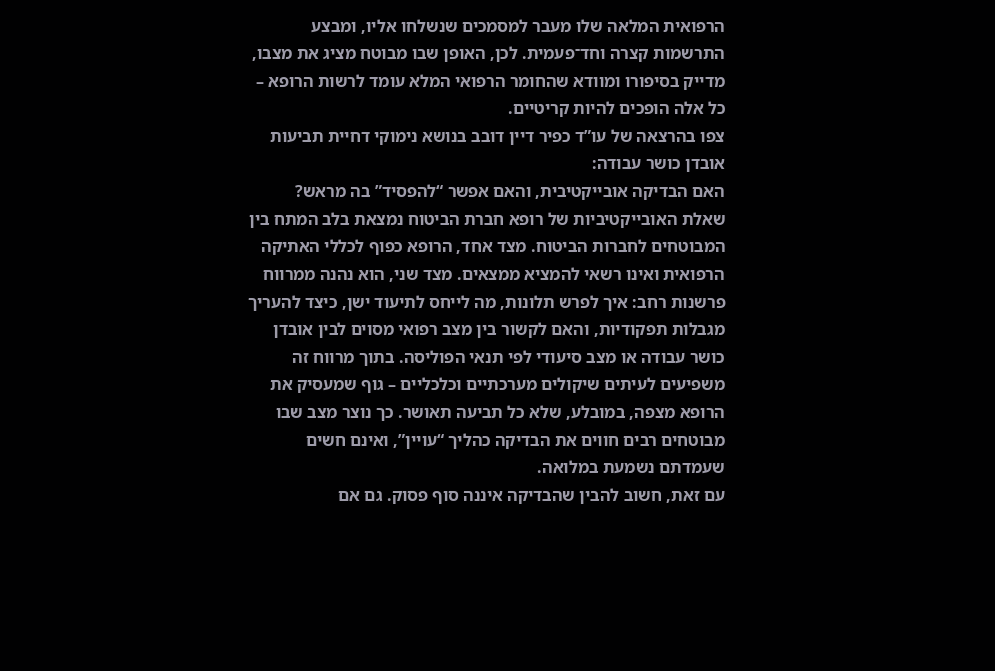הרפואית המלאה שלו מעבר למסמכים שנשלחו אליו, ומבצע התרשמות קצרה וחד־פעמית. לכן, האופן שבו מבוטח מציג את מצבו, מדייק בסיפורו ומוודא שהחומר הרפואי המלא עומד לרשות הרופא – כל אלה הופכים להיות קריטיים.
צפו בהרצאה של עו”ד כפיר דיין דובב בנושא נימוקי דחיית תביעות אובדן כושר עבודה:
האם הבדיקה אובייקטיבית, והאם אפשר “להפסיד” בה מראש?
שאלת האובייקטיביות של רופא חברת הביטוח נמצאת בלב המתח בין המבוטחים לחברות הביטוח. מצד אחד, הרופא כפוף לכללי האתיקה הרפואית ואינו רשאי להמציא ממצאים. מצד שני, הוא נהנה ממרווח פרשנות רחב: איך לפרש תלונות, מה לייחס לתיעוד ישן, כיצד להעריך מגבלות תפקודיות, והאם לקשור בין מצב רפואי מסוים לבין אובדן כושר עבודה או מצב סיעודי לפי תנאי הפוליסה. בתוך מרווח זה משפיעים לעיתים שיקולים מערכתיים וכלכליים – גוף שמעסיק את הרופא מצפה, במובלע, שלא כל תביעה תאושר. כך נוצר מצב שבו מבוטחים רבים חווים את הבדיקה כהליך “עויין”, ואינם חשים שעמדתם נשמעת במלואה.
עם זאת, חשוב להבין שהבדיקה איננה סוף פסוק. גם אם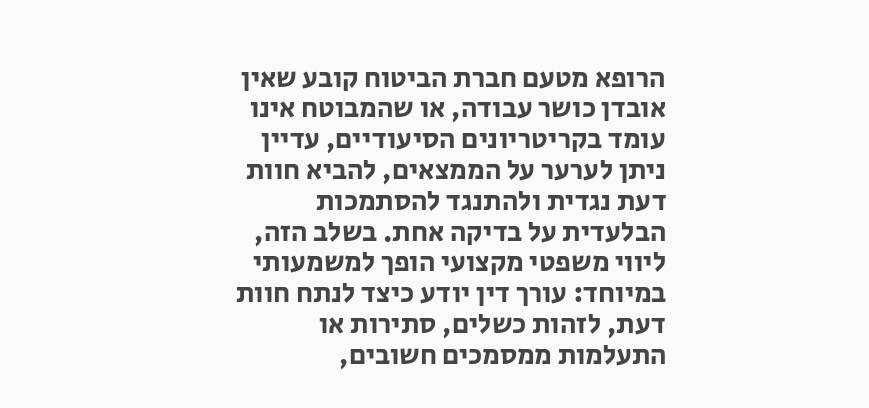הרופא מטעם חברת הביטוח קובע שאין אובדן כושר עבודה, או שהמבוטח אינו עומד בקריטריונים הסיעודיים, עדיין ניתן לערער על הממצאים, להביא חוות דעת נגדית ולהתנגד להסתמכות הבלעדית על בדיקה אחת. בשלב הזה, ליווי משפטי מקצועי הופך למשמעותי במיוחד: עורך דין יודע כיצד לנתח חוות דעת, לזהות כשלים, סתירות או התעלמות ממסמכים חשובים,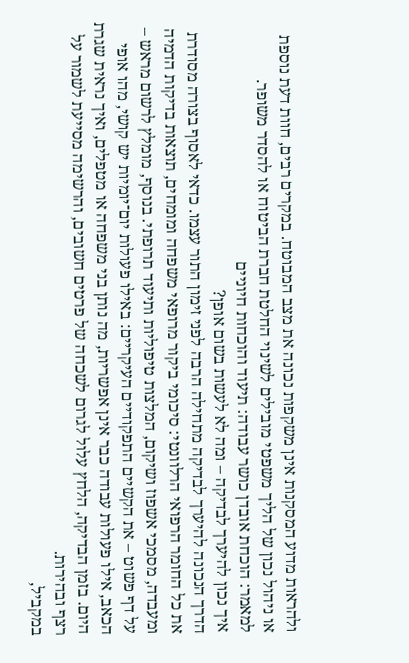ולהראות מדוע המסקנות אינן משקפות נכונה את מצב המבוטח. במקרים רבים, חוות דעת נוספת או ניהול נכון של הליך משפטי מובילים לשינוי החלטת חברת הביטוח או להסדר משופר.
למאמר: הוכחת אובדן כושר עבודה: תיעוד והוכחות חיוניים
איך נכון להיערך לבדיקה – ומה לא לעשות בשום אופן?
הדרך הנכונה להיערך לבדיקה מתחילה הרבה לפני זימון התור עצמו. כדאי לאסוף בצורה מסודרת את כל החומר הרפואי הרלוונטי: סיכומי ביקור מרופאי משפחה ומומחים, תוצאות בדיקות הדמיה ומעבדה, מסמכי אשפוז ושיקום, המלצות טיפוליות ותיעוד תרופתי. בנוסף, מומלץ לרשום מראש – על דף פשוט – את הקשיים התפקודיים העיקריים: באילו פעולות יום־יומיות יש קושי, מהו אופי הכאב, אילו פעולות עבודה כבר אינן אפשריות, מה נותן בני משפחה או מטפלים, ואיך נראית שגרת היום. בזמן הבדיקה, הלחץ עלול לגרום לשכחה של פרטים חשובים, והרשימה מסייעת לשמור על רצף ובהירות.
במקביל,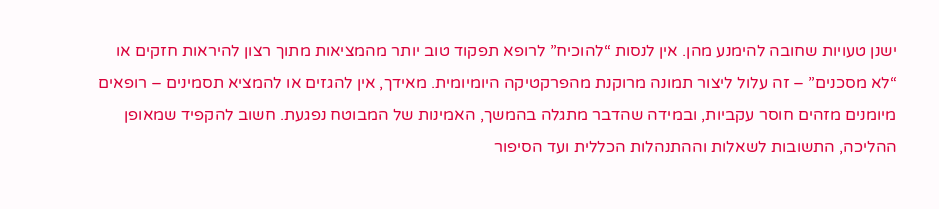ישנן טעויות שחובה להימנע מהן. אין לנסות “להוכיח” לרופא תפקוד טוב יותר מהמציאות מתוך רצון להיראות חזקים או “לא מסכנים” – זה עלול ליצור תמונה מרוקנת מהפרקטיקה היומיומית. מאידך, אין להגזים או להמציא תסמינים – רופאים מיומנים מזהים חוסר עקביות, ובמידה שהדבר מתגלה בהמשך, האמינות של המבוטח נפגעת. חשוב להקפיד שמאופן ההליכה, התשובות לשאלות וההתנהלות הכללית ועד הסיפור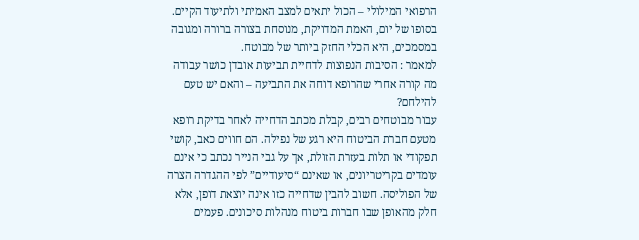הרפואי המילולי – הכול יתאים למצב האמיתי ולתיעוד הקיים. בסופו של יום, האמת המדויקת, מנוסחת בצורה ברורה ומגובה במסמכים, היא הכלי החזק ביותר של מבוטח.
למאמר : הסיבות הנפוצות לדחיית תביעות אובדן כושר עבודה
מה קורה אחרי שהרופא דוחה את התביעה – והאם יש טעם להילחם?
עבור מבוטחים רבים, קבלת מכתב הדחייה לאחר בדיקת רופא מטעם חברת הביטוח היא רגע של נפילה. הם חווים כאב, קושי תפקודי או תלות בעזרת הזולת, אך על גבי הנייר נכתב כי אינם עומדים בקריטריונים, או שאינם “סיעודיים” לפי ההגדרה הצרה של הפוליסה. חשוב להבין שדחייה כזו אינה יוצאת דופן, אלא חלק מהאופן שבו חברות ביטוח מנהלות סיכונים. פעמים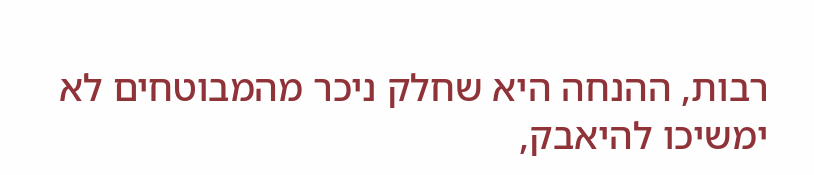רבות, ההנחה היא שחלק ניכר מהמבוטחים לא ימשיכו להיאבק,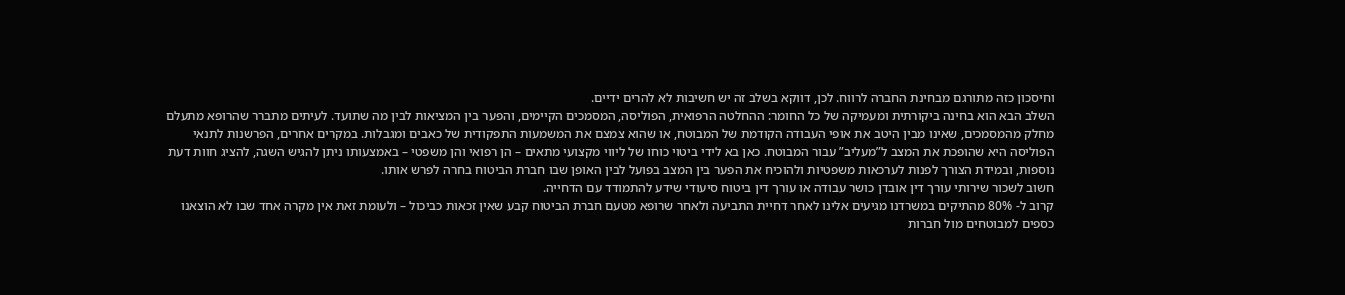וחיסכון כזה מתורגם מבחינת החברה לרווח. לכן, דווקא בשלב זה יש חשיבות לא להרים ידיים.
השלב הבא הוא בחינה ביקורתית ומעמיקה של כל החומר: ההחלטה הרפואית, הפוליסה, המסמכים הקיימים, והפער בין המציאות לבין מה שתועד. לעיתים מתברר שהרופא מתעלם מחלק מהמסמכים, שאינו מבין היטב את אופי העבודה הקודמת של המבוטח, או שהוא צמצם את המשמעות התפקודית של כאבים ומגבלות. במקרים אחרים, הפרשנות לתנאי הפוליסה היא שהופכת את המצב ל”מעליב” עבור המבוטח. כאן בא לידי ביטוי כוחו של ליווי מקצועי מתאים – הן רפואי והן משפטי – באמצעותו ניתן להגיש השגה, להציג חוות דעת נוספות, ובמידת הצורך לפנות לערכאות משפטיות ולהוכיח את הפער בין המצב בפועל לבין האופן שבו חברת הביטוח בחרה לפרש אותו.
חשוב לשכור שירותי עורך דין אובדן כושר עבודה או עורך דין ביטוח סיעודי שידע להתמודד עם הדחייה.
קרוב ל- 80% מהתיקים במשרדנו מגיעים אלינו לאחר דחיית התביעה ולאחר שרופא מטעם חברת הביטוח קבע שאין זכאות כביכול – ולעומת זאת אין מקרה אחד שבו לא הוצאנו כספים למבוטחים מול חברות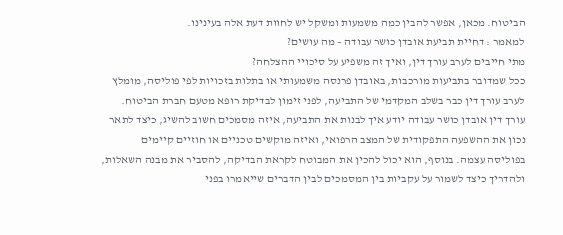הביטוח. מכאן, אפשר להבין כמה משמעות ומשקל יש לחוות דעת אלה בעינינו.
למאמר : דחיית תביעת אובדן כושר עבודה – מה עושים?
מתי חייבים לערב עורך דין, ואיך זה משפיע על סיכויי ההצלחה?
ככל שמדובר בתביעות מורכבות, באובדן פרנסה משמעותי או בתלות בזכויות לפי פוליסה, מומלץ לערב עורך דין כבר בשלב המקדמי של התביעה, לפני זימון לבדיקת רופא מטעם חברת הביטוח. עורך דין אובדן כושר עבודה יודע איך לבנות את התביעה, איזה מסמכים חשוב להשיג, כיצד לתאר נכון את ההשפעה התפקודית של המצב הרפואי, ואיזה מוקשים טכניים או חוזיים קיימים בפוליסה עצמה. בנוסף, הוא יכול להכין את המבוטח לקראת הבדיקה, להסביר את מבנה השאלות, ולהדריך כיצד לשמור על עקביות בין המסמכים לבין הדברים שייאמרו בפני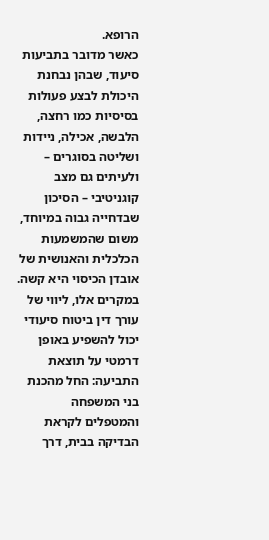הרופא.
כאשר מדובר בתביעות סיעוד, שבהן נבחנת היכולת לבצע פעולות בסיסיות כמו רחצה, הלבשה, אכילה, ניידות ושליטה בסוגרים – ולעיתים גם מצב קוגניטיבי – הסיכון שבדחייה גבוה במיוחד, משום שהמשמעות הכלכלית והאנושית של אובדן הכיסוי היא קשה. במקרים אלו, ליווי של עורך דין ביטוח סיעודי יכול להשפיע באופן דרמטי על תוצאת התביעה: החל מהכנת בני המשפחה והמטפלים לקראת הבדיקה בבית, דרך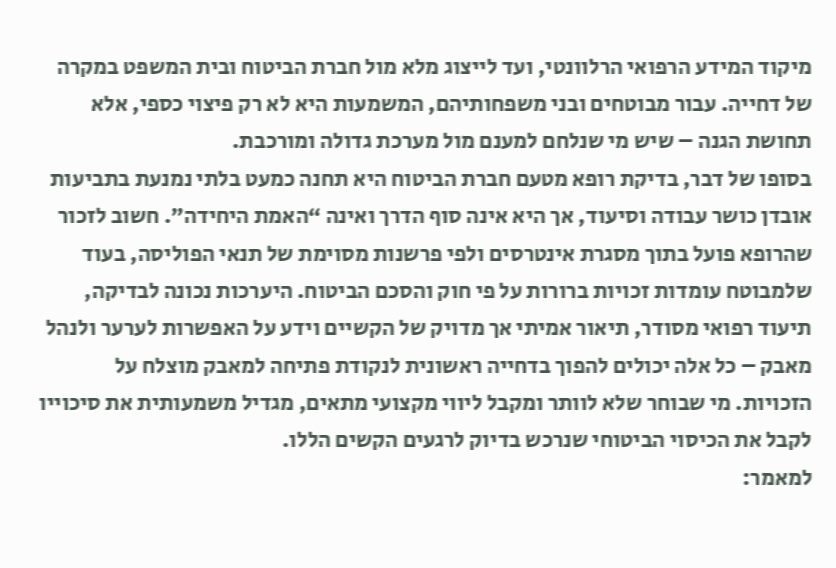מיקוד המידע הרפואי הרלוונטי, ועד לייצוג מלא מול חברת הביטוח ובית המשפט במקרה של דחייה. עבור מבוטחים ובני משפחותיהם, המשמעות היא לא רק פיצוי כספי, אלא תחושת הגנה – שיש מי שנלחם למענם מול מערכת גדולה ומורכבת.
בסופו של דבר, בדיקת רופא מטעם חברת הביטוח היא תחנה כמעט בלתי נמנעת בתביעות אובדן כושר עבודה וסיעוד, אך היא אינה סוף הדרך ואינה “האמת היחידה”. חשוב לזכור שהרופא פועל בתוך מסגרת אינטרסים ולפי פרשנות מסוימת של תנאי הפוליסה, בעוד שלמבוטח עומדות זכויות ברורות על פי חוק והסכם הביטוח. היערכות נכונה לבדיקה, תיעוד רפואי מסודר, תיאור אמיתי אך מדויק של הקשיים וידע על האפשרות לערער ולנהל מאבק – כל אלה יכולים להפוך בדחייה ראשונית לנקודת פתיחה למאבק מוצלח על הזכויות. מי שבוחר שלא לוותר ומקבל ליווי מקצועי מתאים, מגדיל משמעותית את סיכוייו לקבל את הכיסוי הביטוחי שנרכש בדיוק לרגעים הקשים הללו.
למאמר: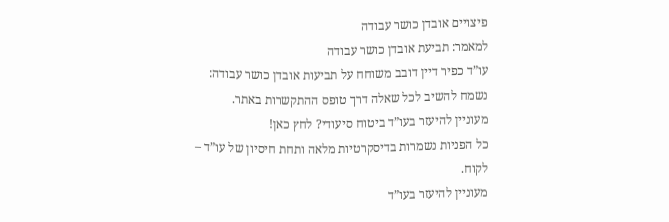פיצויים אובדן כושר עבודה
למאמר: תביעת אובדן כושר עבודה
עו”ד כפיר דיין דובב משוחח על תביעות אובדן כושר עבודה:
נשמח להשיב לכל שאלה דרך טופס ההתקשרות באתר.
מעוניין להיעזר בעו”ד ביטוח סיעודי? לחץ כאן!
כל הפניות נשמרות בדיסקרטיות מלאה ותחת חיסיון של עו”ד – לקוח.
מעוניין להיעזר בעו”ד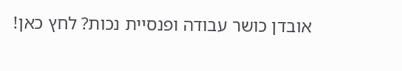אובדן כושר עבודה ופנסיית נכות? לחץ כאן!